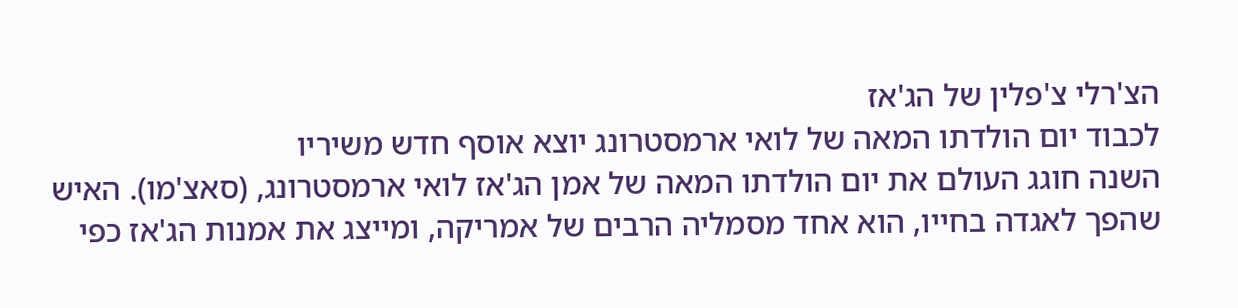הצ'רלי צ'פלין של הג'אז
לכבוד יום הולדתו המאה של לואי ארמסטרונג יוצא אוסף חדש משיריו
השנה חוגג העולם את יום הולדתו המאה של אמן הג'אז לואי ארמסטרונג, (סאצ'מו). האיש שהפך לאגדה בחייו, הוא אחד מסמליה הרבים של אמריקה, ומייצג את אמנות הג'אז כפי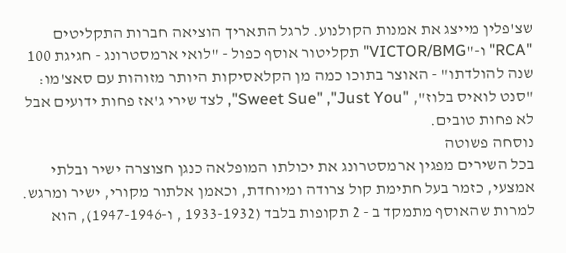שצ'פלין מייצג את אמנות הקולנוע. לרגל התאריך הוציאה חברות התקליטים
"RCA" ו-"VICTOR/BMG" תקליטור אוסף כפול - "לואי ארמסטרונג - חגיגת 100 שנה להולדתו" - האוצר בתוכו כמה מן הקלאסיקות היותר מזוהות עם סאצ'מו: "סנט לואיס בלוז", "Sweet Sue" ,"Just You", לצד שירי ג'אז פחות ידועים אבל לא פחות טובים.
נוסחה פשוטה
בכל השירים מפגין ארמסטרונג את יכולתו המופלאה כנגן חצוצרה ישיר ובלתי אמצעי, כזמר בעל חתימת קול צרודה ומיוחדת, וכאמן אלתור מקורי, ישיר ומרגש. למרות שהאוסף מתמקד ב - 2 תקופות בלבד (1933-1932 , ו-1947-1946), הוא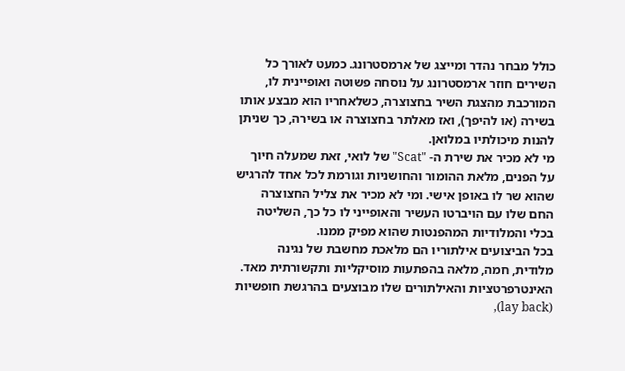כולל מבחר נהדר ומייצג של ארמסטרונג. כמעט לאורך כל השירים חוזר ארמסטרונג על נוסחה פשוטה ואופיינית לו, המורכבת מהצגת השיר בחצוצרה, כשלאחריו הוא מבצע אותו בשירה (או להיפך), ואז מאלתר בחצוצרה או בשירה, כך שניתן להנות מיכולתיו במלואן.
מי לא מכיר את שירת ה- "Scat" של לואי, זאת שמעלה חיוך על הפנים, מלאת ההומור והחושניות וגורמת לכל אחד להרגיש שהוא שר לו באופן אישי. ומי לא מכיר את צליל החצוצרה החם שלו עם הויברטו העשיר והאופייני לו כל כך, השליטה בכלי והמלודיות המהפנטות שהוא מפיק ממנו.
בכל הביצועים אילתוריו הם מלאכת מחשבת של נגינה מלודית, חמה, מלאה בהפתעות מוסיקליות ותקשורתית מאד. האינטרפרטציות והאילתורים שלו מבוצעים בהרגשת חופשיות (lay back),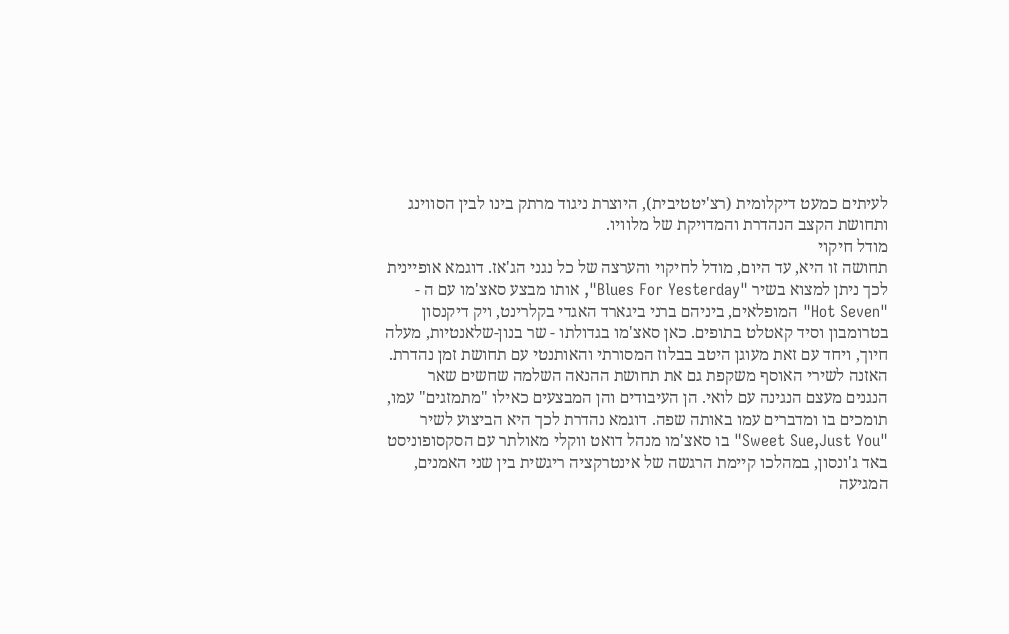לעיתים כמעט דיקלומית (רצ'יטטיבית), היוצרת ניגוד מרתק בינו לבין הסווינג ותחושת הקצב הנהדרת והמדויקת של מלוויו.
מודל חיקוי
תחושה זו היא, עד היום, מודל לחיקוי והערצה של כל נגני הג'אז. דוגמא אופיינית לכך ניתן למצוא בשיר "Blues For Yesterday", אותו מבצע סאצ'מו עם ה - "Hot Seven" המופלאים, ביניהם ברני ביגארד האגדי בקלרינט, ויק דיקנסון בטרומבון וסיד קאטלט בתופים. כאן סאצ'מו בגדולתו - שר בנון-שלאנטיות, מעלה חיוך, ויחד עם זאת מעוגן היטב בבלוז המסורתי והאותנטי עם תחושת זמן נהדרת.
האזנה לשירי האוסף משקפת גם את תחושת ההנאה השלמה שחשים שאר הנגנים מעצם הנגינה עם לואי. הן העיבודים והן המבצעים כאילו "מתמזגים" עמו, תומכים בו ומדברים עמו באותה שפה. דוגמא נהדרת לכך היא הביצוע לשיר "Sweet Sue,Just You" בו סאצ'מו מנהל דואט ווקלי מאולתר עם הסקסופוניסט באד ג'ונסון, במהלכו קיימת הרגשה של אינטרקציה ריגשית בין שני האמנים, המגיעה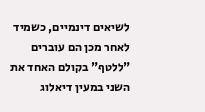לשיאים דינמיים, כשמיד לאחר מכן הם עוברים "ללטף" בקולם האחד את השני במעין דיאלוג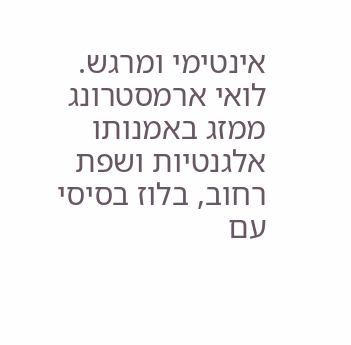אינטימי ומרגש.
לואי ארמסטרונג ממזג באמנותו אלגנטיות ושפת רחוב, בלוז בסיסי עם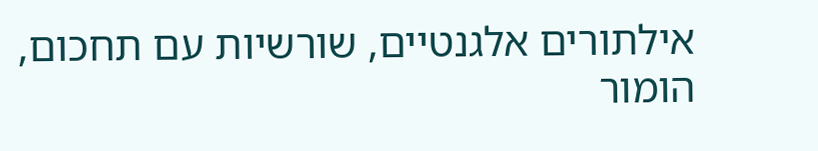אילתורים אלגנטיים, שורשיות עם תחכום, הומור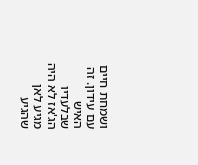ושמחת חיים עם עידון. זה האיש שבלעדיו הג'אז לא היה מגיע לאן שהגיע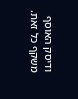ודיסק האוסף משקף כל זאת.